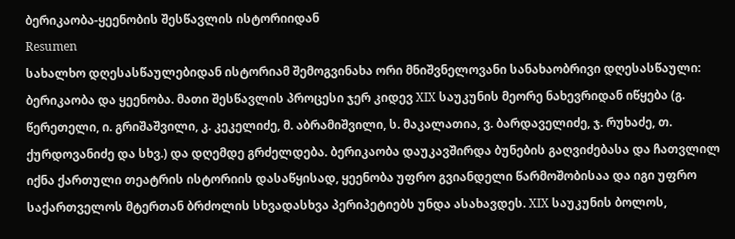ბერიკაობა-ყეენობის შესწავლის ისტორიიდან
Resumen
სახალხო დღესასწაულებიდან ისტორიამ შემოგვინახა ორი მნიშვნელოვანი სანახაობრივი დღესასწაული: ბერიკაობა და ყეენობა. მათი შესწავლის პროცესი ჯერ კიდევ XIX საუკუნის მეორე ნახევრიდან იწყება (გ. წერეთელი, ი. გრიშაშვილი, კ. კეკელიძე, მ. აბრამიშვილი, ს. მაკალათია, ვ. ბარდაველიძე, ჯ. რუხაძე, თ. ქურდოვანიძე და სხვ.) და დღემდე გრძელდება. ბერიკაობა დაუკავშირდა ბუნების გაღვიძებასა და ჩათვლილ იქნა ქართული თეატრის ისტორიის დასაწყისად, ყეენობა უფრო გვიანდელი წარმოშობისაა და იგი უფრო საქართველოს მტერთან ბრძოლის სხვადასხვა პერიპეტიებს უნდა ასახავდეს. XIX საუკუნის ბოლოს,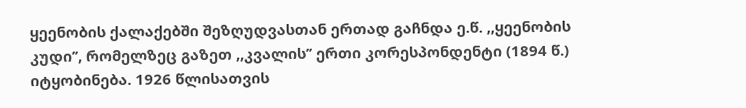ყეენობის ქალაქებში შეზღუდვასთან ერთად გაჩნდა ე.წ. ,,ყეენობის კუდი’’, რომელზეც გაზეთ ,,კვალის’’ ერთი კორესპონდენტი (1894 წ.) იტყობინება. 1926 წლისათვის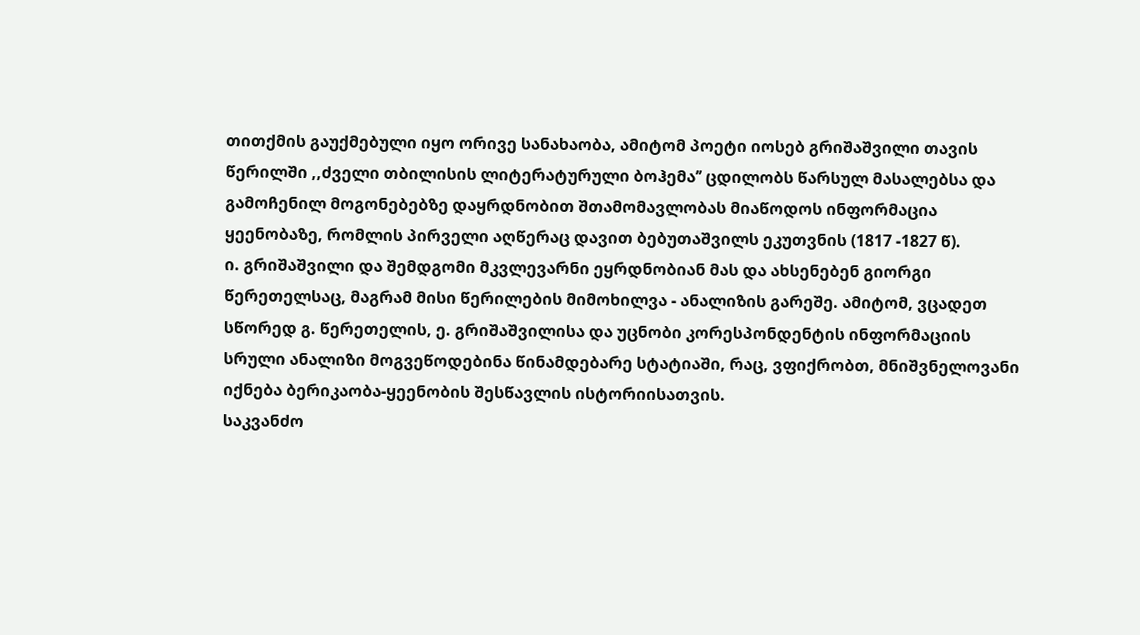თითქმის გაუქმებული იყო ორივე სანახაობა, ამიტომ პოეტი იოსებ გრიშაშვილი თავის წერილში ,,ძველი თბილისის ლიტერატურული ბოჰემა’’ ცდილობს წარსულ მასალებსა და გამოჩენილ მოგონებებზე დაყრდნობით შთამომავლობას მიაწოდოს ინფორმაცია ყეენობაზე, რომლის პირველი აღწერაც დავით ბებუთაშვილს ეკუთვნის (1817 -1827 წ).
ი. გრიშაშვილი და შემდგომი მკვლევარნი ეყრდნობიან მას და ახსენებენ გიორგი წერეთელსაც, მაგრამ მისი წერილების მიმოხილვა - ანალიზის გარეშე. ამიტომ, ვცადეთ სწორედ გ. წერეთელის, ე. გრიშაშვილისა და უცნობი კორესპონდენტის ინფორმაციის სრული ანალიზი მოგვეწოდებინა წინამდებარე სტატიაში, რაც, ვფიქრობთ, მნიშვნელოვანი იქნება ბერიკაობა-ყეენობის შესწავლის ისტორიისათვის.
საკვანძო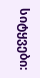სიტყვები: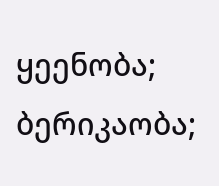ყეენობა; ბერიკაობა;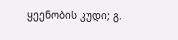ყეენობის კუდი; გ.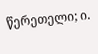წერეთელი; ი.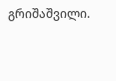გრიშაშვილი.